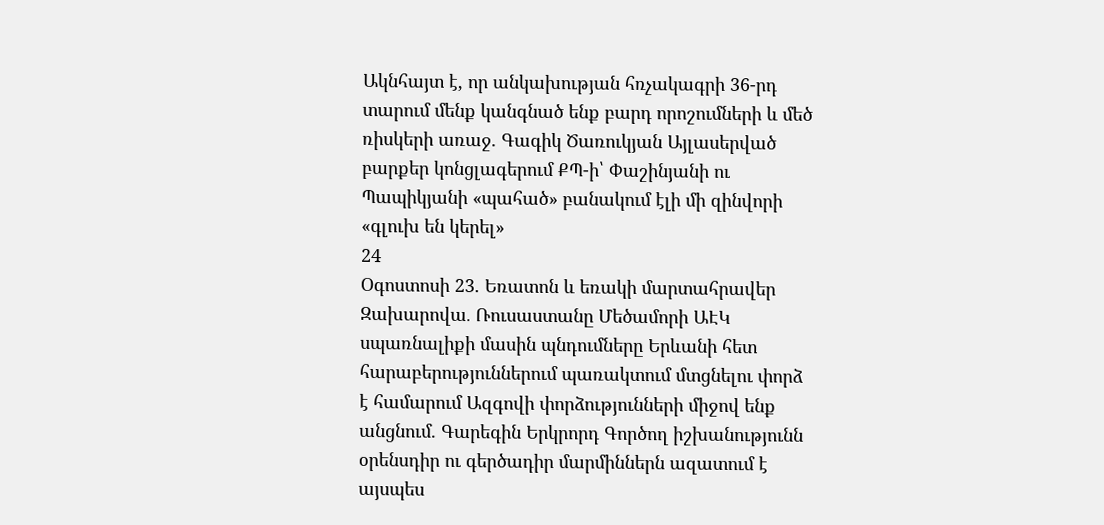Ակնհայտ է, որ անկախության հռչակագրի 36-րդ տարում մենք կանգնած ենք բարդ որոշումների և մեծ ռիսկերի առաջ. Գագիկ Ծառուկյան Այլասերված բարքեր կոնցլագերում ՔՊ-ի՝ Փաշինյանի ու Պապիկյանի «պահած» բանակում էլի մի զինվորի «գլուխ են կերել»
24
Օգոստոսի 23. Եռատոն և եռակի մարտահրավեր Զախարովա․ Ռուսաստանը Մեծամորի ԱԷԿ սպառնալիքի մասին պնդումները Երևանի հետ հարաբերություններում պառակտում մտցնելու փորձ է համարում Ազգովի փորձությունների միջով ենք անցնում. Գարեգին Երկրորդ Գործող իշխանությունն օրենսդիր ու գերծադիր մարմիններն ազատում է այսպես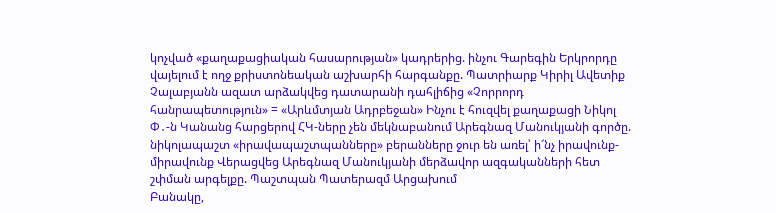կոչված «քաղաքացիական հասարության» կադրերից. ինչու Գարեգին Երկրորդը վայելում է ողջ քրիստոնեական աշխարհի հարգանքը. Պատրիարք Կիրիլ Ավետիք Չալաբյանն ազատ արձակվեց դատարանի դահլիճից «Չորրորդ հանրապետություն» = «Արևմտյան Ադրբեջան» Ինչու է հուզվել քաղաքացի Նիկոլ Փ․-ն Կանանց հարցերով ՀԿ-ները չեն մեկնաբանում Արեգնազ Մանուկյանի գործը. նիկոլապաշտ «իրավապաշտպանները» բերանները ջուր են առել՝ ի՜նչ իրավունք-միրավունք Վերացվեց Արեգնազ Մանուկյանի մերձավոր ազգականների հետ շփման արգելքը. Պաշտպան Պատերազմ Արցախում
Բանակը,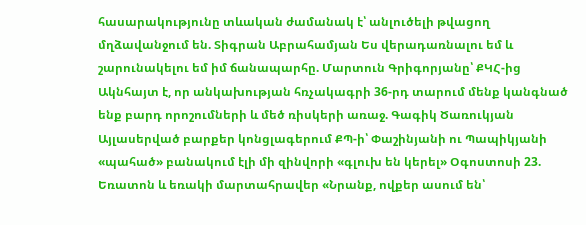հասարակությունը տևական ժամանակ է՝ անլուծելի թվացող մղձավանջում են. Տիգրան Աբրահամյան Ես վերադառնալու եմ և շարունակելու եմ իմ ճանապարհը. Մարտուն Գրիգորյանը՝ ՔԿՀ-ից Ակնհայտ է, որ անկախության հռչակագրի 36-րդ տարում մենք կանգնած ենք բարդ որոշումների և մեծ ռիսկերի առաջ. Գագիկ Ծառուկյան Այլասերված բարքեր կոնցլագերում ՔՊ-ի՝ Փաշինյանի ու Պապիկյանի «պահած» բանակում էլի մի զինվորի «գլուխ են կերել» Օգոստոսի 23. Եռատոն և եռակի մարտահրավեր «Նրանք, ովքեր ասում են՝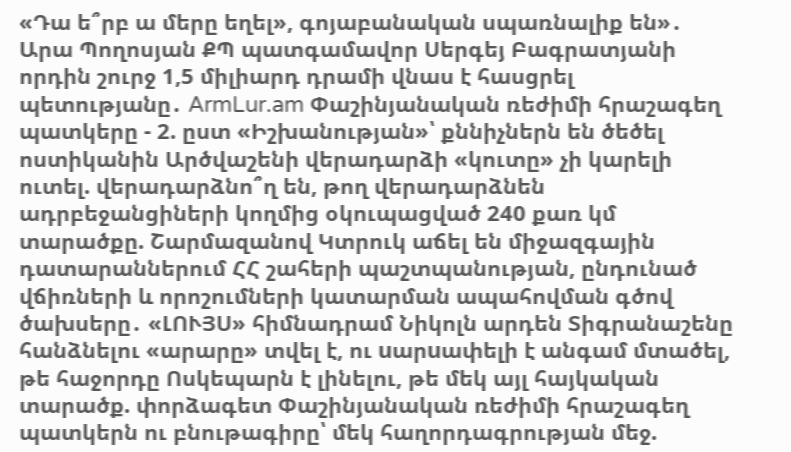«Դա ե՞րբ ա մերը եղել», գոյաբանական սպառնալիք են»․ Արա Պողոսյան ՔՊ պատգամավոր Սերգեյ Բագրատյանի որդին շուրջ 1,5 միլիարդ դրամի վնաս է հասցրել պետությանը․ ArmLur.am Փաշինյանական ռեժիմի հրաշագեղ պատկերը - 2. ըստ «Իշխանության»՝ քննիչներն են ծեծել ոստիկանին Արծվաշենի վերադարձի «կուտը» չի կարելի ուտել. վերադարձնո՞ղ են, թող վերադարձնեն ադրբեջանցիների կողմից օկուպացված 240 քառ կմ տարածքը. Շարմազանով Կտրուկ աճել են միջազգային դատարաններում ՀՀ շահերի պաշտպանության, ընդունած վճիռների և որոշումների կատարման ապահովման գծով ծախսերը․ «ԼՈՒՅՍ» հիմնադրամ Նիկոլն արդեն Տիգրանաշենը հանձնելու «արարը» տվել է, ու uարuափելի է անգամ մտածել, թե հաջորդը Ոսկեպարն է լինելու, թե մեկ այլ հայկական տարածք. փորձագետ Փաշինյանական ռեժիմի հրաշագեղ պատկերն ու բնութագիրը՝ մեկ հաղորդագրության մեջ.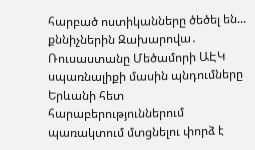հարբած ոստիկանները ծեծել են... քննիչներին Զախարովա․ Ռուսաստանը Մեծամորի ԱԷԿ սպառնալիքի մասին պնդումները Երևանի հետ հարաբերություններում պառակտում մտցնելու փորձ է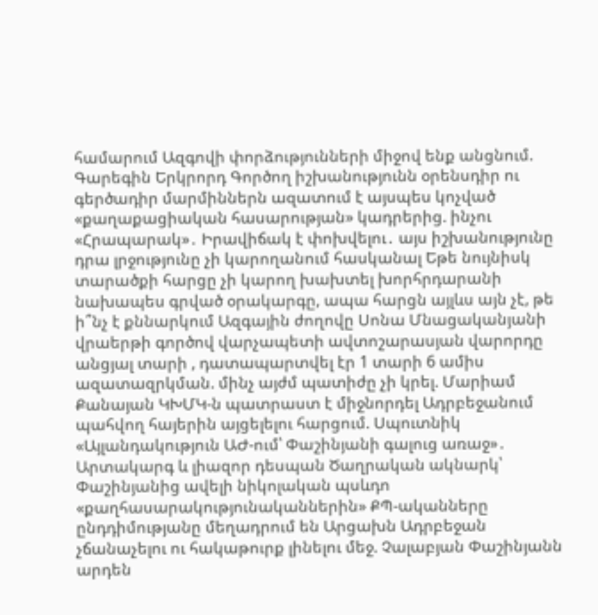համարում Ազգովի փորձությունների միջով ենք անցնում. Գարեգին Երկրորդ Գործող իշխանությունն օրենսդիր ու գերծադիր մարմիններն ազատում է այսպես կոչված «քաղաքացիական հասարության» կադրերից. ինչու «Հրապարակ»․ Իրավիճակ է փոխվելու․ այս իշխանությունը դրա լրջությունը չի կարողանում հասկանալ Եթե նույնիսկ տարածքի հարցը չի կարող խախտել խորհրդարանի նախապես գրված օրակարգը, ապա հարցն այլևս այն չէ, թե ի՞նչ է քննարկում Ազգային ժողովը Սոնա Մնացականյանի վրաերթի գործով վարչապետի ավտոշարասյան վարորդը անցյալ տարի , դատապարտվել էր 1 տարի 6 ամիս ազատազրկման. մինչ այժմ պատիժը չի կրել. Մարիամ Քանայան ԿԽՄԿ-ն պատրաստ է միջնորդել Ադրբեջանում պահվող հայերին այցելելու հարցում. Սպուտնիկ «Այլանդակություն ԱԺ-ում՝ Փաշինյանի գալուց առաջ»․ Արտակարգ և լիազոր դեսպան Ծաղրական ակնարկ՝ Փաշինյանից ավելի նիկոլական պսևդո «քաղհասարակությունականներին» ՔՊ-ականները ընդդիմությանը մեղադրում են Արցախն Ադրբեջան չճանաչելու ու հակաթուրք լինելու մեջ. Չալաբյան Փաշինյանն արդեն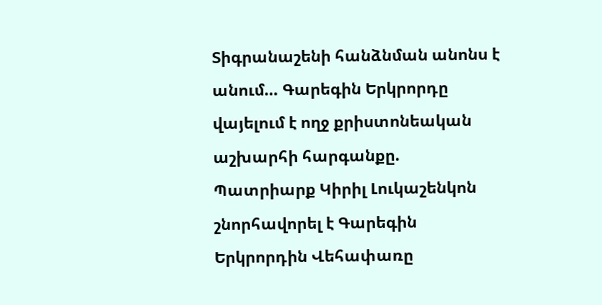Տիգրանաշենի հանձնման անոնս է անում… Գարեգին Երկրորդը վայելում է ողջ քրիստոնեական աշխարհի հարգանքը. Պատրիարք Կիրիլ Լուկաշենկոն շնորհավորել է Գարեգին Երկրորդին Վեհափառը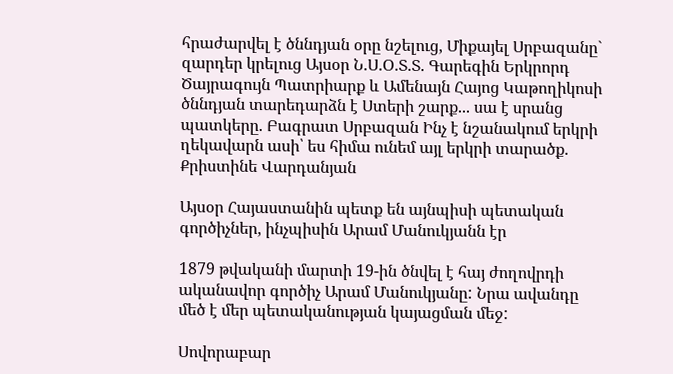հրաժարվել է ծննդյան օրը նշելուց, Միքայել Սրբազանը` զարդեր կրելուց Այսօր Ն.Ս.Օ.Տ.Տ. Գարեգին Երկրորդ Ծայրագույն Պատրիարք և Ամենայն Հայոց Կաթողիկոսի ծննդյան տարեդարձն է Ստերի շարք... սա է սրանց պատկերը. Բագրատ Սրբազան Ինչ է նշանակում երկրի ղեկավարն ասի՝ ես հիմա ունեմ այլ երկրի տարածք. Քրիստինե Վարդանյան

Այսօր Հայաստանին պետք են այնպիսի պետական գործիչներ, ինչպիսին Արամ Մանուկյանն էր

1879 թվականի մարտի 19-ին ծնվել է հայ ժողովրդի ականավոր գործիչ Արամ Մանուկյանը: Նրա ավանդը մեծ է մեր պետականության կայացման մեջ:

Սովորաբար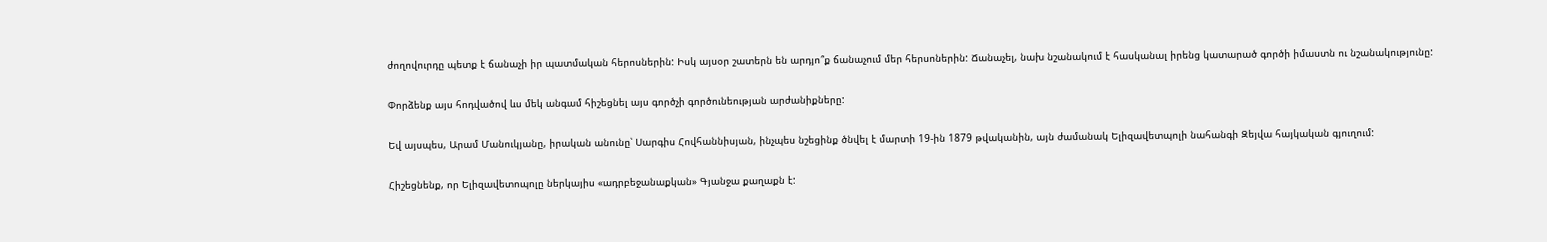ժողովուրդը պետք է ճանաչի իր պատմական հերոսներին: Իսկ այսօր շատերն են արդյո՞ք ճանաչում մեր հերսոներին: Ճանաչել, նախ նշանակում է հասկանալ իրենց կատարած գործի իմաստն ու նշանակությունը:

Փորձենք այս հոդվածով ևս մեկ անգամ հիշեցնել այս գործչի գործունեության արժանիքները:

Եվ այսպես, Արամ Մանուկյանը, իրական անունը՝ Սարգիս Հովհաննիսյան, ինչպես նշեցինք ծնվել է մարտի 19-ին 1879 թվականին, այն ժամանակ Ելիզավետպոլի նահանգի Զեյվա հայկական գյուղում:

Հիշեցնենք, որ Ելիզավետոպոլը ներկայիս «ադրբեջանաքկան» Գյանջա քաղաքն է: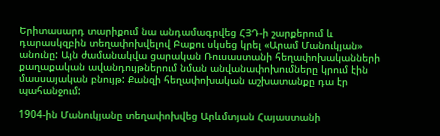Երիտասարդ տարիքում նա անդամագրվեց ՀՅԴ-ի շարքերում և դարասկզբին տեղափոխվելով Բաքու սկսեց կրել «Արամ Մանուկյան» անունը: Այն ժամանակվա ցարական Ռուսաստանի հեղափոխականների քաղաքական ավանդույթներում նման անվանափոխումները կրում էին մասսայական բնույթ: Քանզի հեղափոխական աշխատանքը դա էր պահանջում:

1904-ին Մանուկյանը տեղափոխվեց Արևմտյան Հայաստանի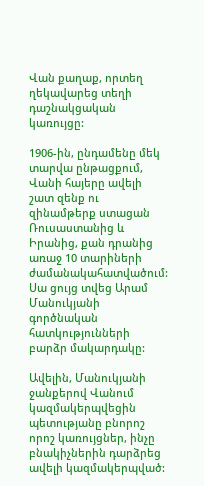Վան քաղաք, որտեղ ղեկավարեց տեղի դաշնակցական կառույցը:

1906-ին, ընդամենը մեկ տարվա ընթացքում, Վանի հայերը ավելի շատ զենք ու զինամթերք ստացան Ռուսաստանից և Իրանից, քան դրանից առաջ 10 տարիների ժամանակահատվածում: Սա ցույց տվեց Արամ Մանուկյանի գործնական հատկությունների բարձր մակարդակը:

Ավելին, Մանուկյանի ջանքերով Վանում կազմակերպվեցին պետությանը բնորոշ որոշ կառույցներ, ինչը բնակիչներին դարձրեց ավելի կազմակերպված: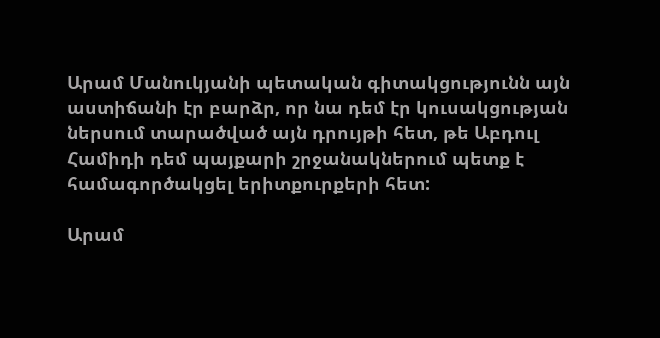Արամ Մանուկյանի պետական գիտակցությունն այն աստիճանի էր բարձր, որ նա դեմ էր կուսակցության ներսում տարածված այն դրույթի հետ, թե Աբդուլ Համիդի դեմ պայքարի շրջանակներում պետք է համագործակցել երիտքուրքերի հետ:

Արամ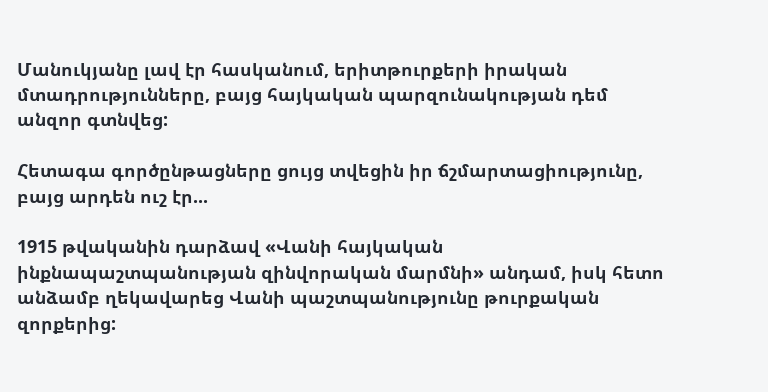Մանուկյանը լավ էր հասկանում, երիտթուրքերի իրական մտադրությունները, բայց հայկական պարզունակության դեմ անզոր գտնվեց:

Հետագա գործընթացները ցույց տվեցին իր ճշմարտացիությունը, բայց արդեն ուշ էր...

1915 թվականին դարձավ «Վանի հայկական ինքնապաշտպանության զինվորական մարմնի» անդամ, իսկ հետո անձամբ ղեկավարեց Վանի պաշտպանությունը թուրքական զորքերից: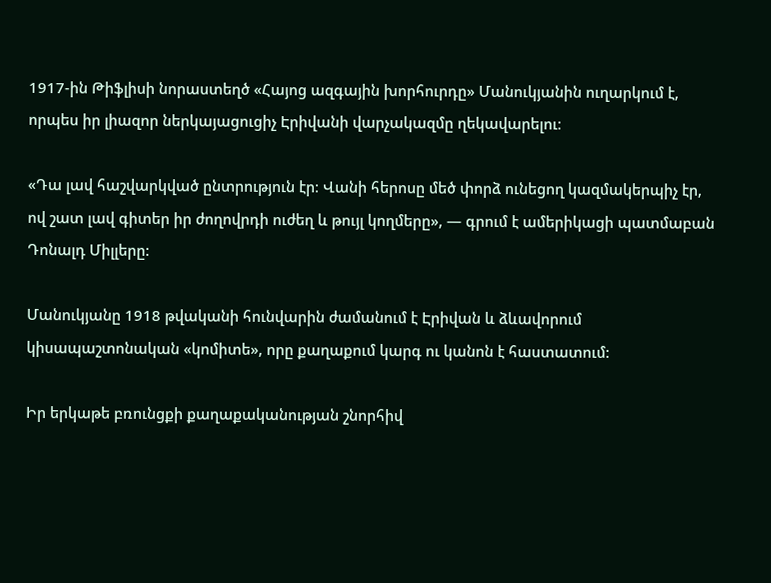1917-ին Թիֆլիսի նորաստեղծ «Հայոց ազգային խորհուրդը» Մանուկյանին ուղարկում է, որպես իր լիազոր ներկայացուցիչ Էրիվանի վարչակազմը ղեկավարելու։

«Դա լավ հաշվարկված ընտրություն էր։ Վանի հերոսը մեծ փորձ ունեցող կազմակերպիչ էր, ով շատ լավ գիտեր իր ժողովրդի ուժեղ և թույլ կողմերը», — գրում է ամերիկացի պատմաբան Դոնալդ Միլլերը:

Մանուկյանը 1918 թվականի հունվարին ժամանում է Էրիվան և ձևավորում կիսապաշտոնական «կոմիտե», որը քաղաքում կարգ ու կանոն է հաստատում:

Իր երկաթե բռունցքի քաղաքականության շնորհիվ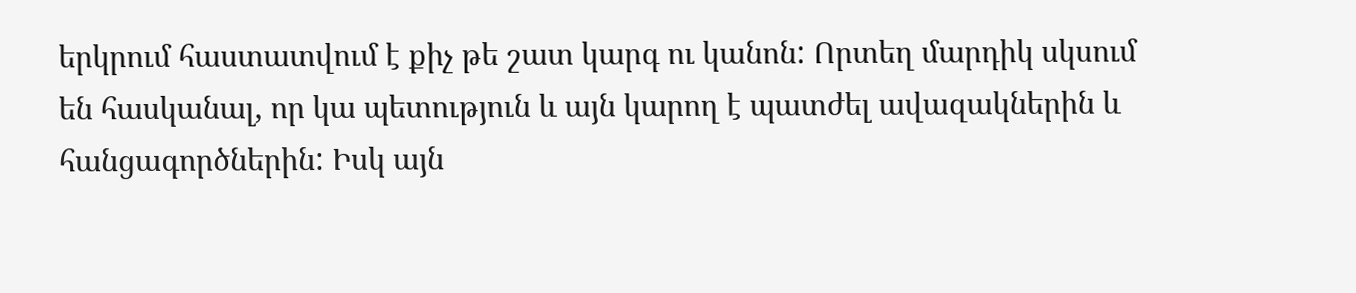երկրում հաստատվում է քիչ թե շատ կարգ ու կանոն: Որտեղ մարդիկ սկսում են հասկանալ, որ կա պետություն և այն կարող է պատժել ավազակներին և հանցագործներին: Իսկ այն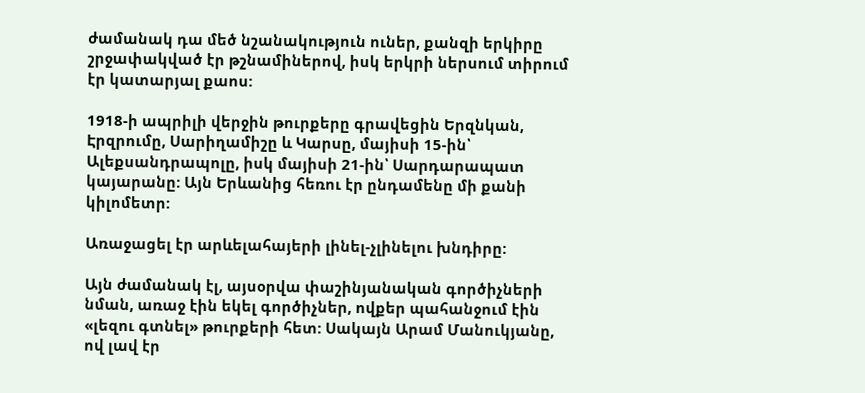ժամանակ դա մեծ նշանակություն ուներ, քանզի երկիրը շրջափակված էր թշնամիներով, իսկ երկրի ներսում տիրում էր կատարյալ քաոս:

1918-ի ապրիլի վերջին թուրքերը գրավեցին Երզնկան, Էրզրումը, Սարիղամիշը և Կարսը, մայիսի 15-ին՝ Ալեքսանդրապոլը, իսկ մայիսի 21-ին՝ Սարդարապատ կայարանը: Այն Երևանից հեռու էր ընդամենը մի քանի կիլոմետր:

Առաջացել էր արևելահայերի լինել-չլինելու խնդիրը:

Այն ժամանակ էլ, այսօրվա փաշինյանական գործիչների նման, առաջ էին եկել գործիչներ, ովքեր պահանջում էին «լեզու գտնել» թուրքերի հետ: Սակայն Արամ Մանուկյանը, ով լավ էր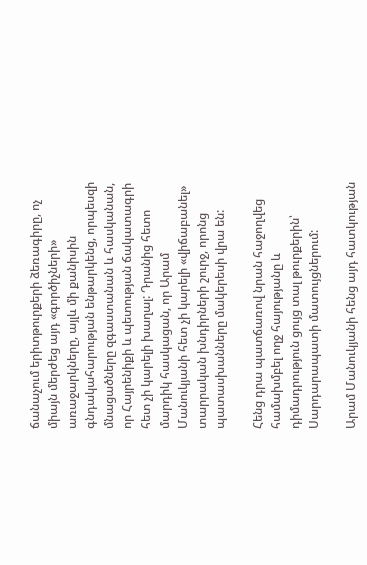ճանաչում երիտթուրքերի ձեռագիրը, ոչ միայն մերժեց այդ «գործիչների» առաջարկները, այլև մի քանիսին գնդակահարության ենթարկենց, որպեսզի մնացածները զգաստանան և հասկանան, որ Հայրենիքի և պետության ճակատագրի հետ չի կարելի խաղալ: Դրանից հետո մարդիկ հասկացան, որ Արամ Մանուկյանի հետ չի կարելի «վիճաբանել» տարրական խնդիրների շուրջ, որոնց պատասխանները մակերեսի վրա են:

Հենց դրա պատճառով նրան հաջողվեց համախմբել ողջ հայությանը և դիմադրություն ցույց տալ թուրքերին՝ Սարդարապատի մատույցներում:

Արամ Մանուկյանի հենց այդ հատկության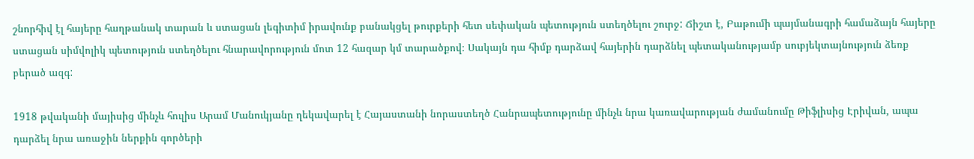շնորհիվ էլ հայերը հաղթանակ տարան և ստացան լեգիտիմ իրավունք բանակցել թուրքերի հետ սեփական պետություն ստեղծելու շուրջ: Ճիշտ է, Բաթումի պայմանագրի համաձայն հայերը ստացան սիմվոլիկ պետություն ստեղծելու հնարավորություն մոտ 12 հազար կմ տարածքով։ Սակայն դա հիմք դարձավ հայերին դարձնել պետականությամբ սուբյեկտայնություն ձեռք բերած ազգ:

1918 թվականի մայիսից մինչև հուլիս Արամ Մանուկյանը ղեկավարել է Հայաստանի նորաստեղծ Հանրապետությունը մինչև նրա կառավարության ժամանումը Թիֆլիսից Էրիվան, ապա դարձել նրա առաջին ներքին գործերի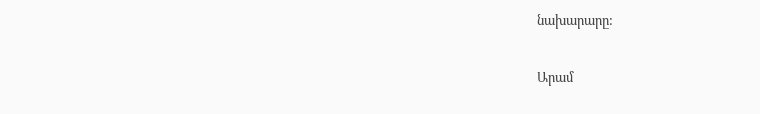նախարարը:

Արամ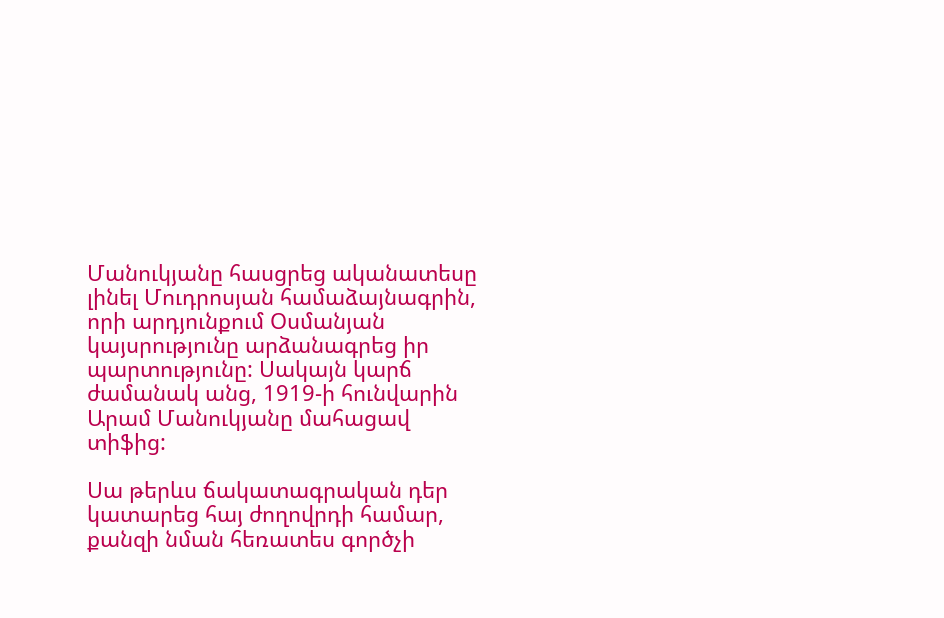Մանուկյանը հասցրեց ականատեսը լինել Մուդրոսյան համաձայնագրին, որի արդյունքում Օսմանյան կայսրությունը արձանագրեց իր պարտությունը: Սակայն կարճ ժամանակ անց, 1919-ի հունվարին Արամ Մանուկյանը մահացավ տիֆից:

Սա թերևս ճակատագրական դեր կատարեց հայ ժողովրդի համար, քանզի նման հեռատես գործչի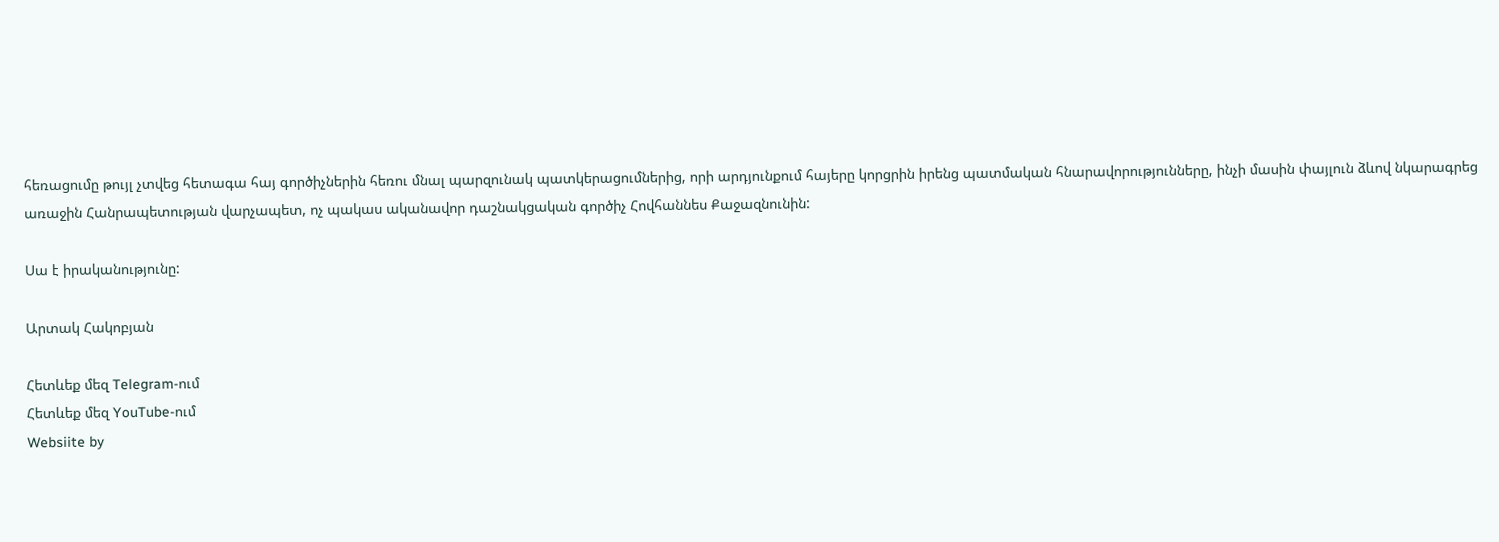հեռացումը թույլ չտվեց հետագա հայ գործիչներին հեռու մնալ պարզունակ պատկերացումներից, որի արդյունքում հայերը կորցրին իրենց պատմական հնարավորությունները, ինչի մասին փայլուն ձևով նկարագրեց առաջին Հանրապետության վարչապետ, ոչ պակաս ականավոր դաշնակցական գործիչ Հովհաննես Քաջազնունին:

Սա է իրականությունը:

Արտակ Հակոբյան

Հետևեք մեզ Telegram-ում
Հետևեք մեզ YouTube-ում
Websiite by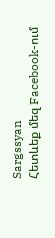Sargssyan
Հետևեք մեզ Facebook-ում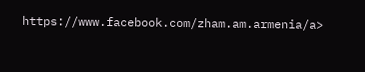https://www.facebook.com/zham.am.armenia/a>